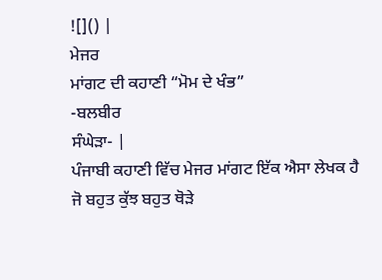![]() |
ਮੇਜਰ
ਮਾਂਗਟ ਦੀ ਕਹਾਣੀ “ਮੋਮ ਦੇ ਖੰਭ”
-ਬਲਬੀਰ
ਸੰਘੇੜਾ- |
ਪੰਜਾਬੀ ਕਹਾਣੀ ਵਿੱਚ ਮੇਜਰ ਮਾਂਗਟ ਇੱਕ ਐਸਾ ਲੇਖਕ ਹੈ ਜੋ ਬਹੁਤ ਕੁੱਝ ਬਹੁਤ ਥੋੜੇ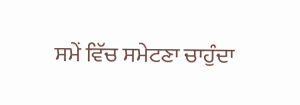ਸਮੇਂ ਵਿੱਚ ਸਮੇਟਣਾ ਚਾਹੁੰਦਾ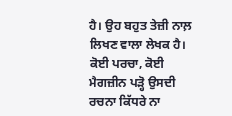ਹੈ। ਉਹ ਬਹੁਤ ਤੇਜ਼ੀ ਨਾਲ਼ ਲਿਖਣ ਵਾਲਾ ਲੇਖਕ ਹੈ। ਕੋਈ ਪਰਚਾ, ਕੋਈ ਮੈਗਜ਼ੀਨ ਪੜ੍ਹੋ ਉਸਦੀ ਰਚਨਾ ਕਿੱਧਰੇ ਨਾ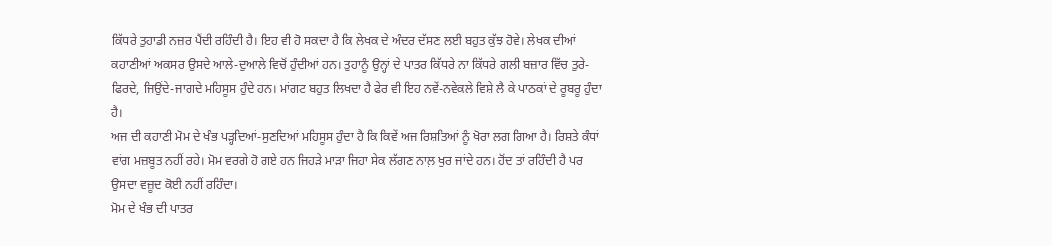ਕਿੱਧਰੇ ਤੁਹਾਡੀ ਨਜ਼ਰ ਪੈਂਦੀ ਰਹਿੰਦੀ ਹੈ। ਇਹ ਵੀ ਹੋ ਸਕਦਾ ਹੈ ਕਿ ਲੇਖਕ ਦੇ ਅੰਦਰ ਦੱਸਣ ਲਈ ਬਹੁਤ ਕੁੱਝ ਹੋਵੇ। ਲੇਖਕ ਦੀਆਂ ਕਹਾਣੀਆਂ ਅਕਸਰ ਉਸਦੇ ਆਲੇ-ਦੁਆਲੇ ਵਿਚੋਂ ਹੁੰਦੀਆਂ ਹਨ। ਤੁਹਾਨੂੰ ਉਨ੍ਹਾਂ ਦੇ ਪਾਤਰ ਕਿੱਧਰੇ ਨਾ ਕਿੱਧਰੇ ਗਲੀ ਬਜ਼ਾਰ ਵਿੱਚ ਤੁਰੇ-ਫਿਰਦੇ, ਜਿਉਂਦੇ-ਜਾਗਦੇ ਮਹਿਸੂਸ ਹੁੰਦੇ ਹਨ। ਮਾਂਗਟ ਬਹੁਤ ਲਿਖਦਾ ਹੈ ਫੇਰ ਵੀ ਇਹ ਨਵੇਂ-ਨਵੇਕਲੇ ਵਿਸ਼ੇ ਲੈ ਕੇ ਪਾਠਕਾਂ ਦੇ ਰੂਬਰੂ ਹੁੰਦਾ ਹੈ।
ਅਜ ਦੀ ਕਹਾਣੀ ਮੋਮ ਦੇ ਖੰਭ ਪੜ੍ਹਦਿਆਂ-ਸੁਣਦਿਆਂ ਮਹਿਸੂਸ ਹੁੰਦਾ ਹੈ ਕਿ ਕਿਵੇਂ ਅਜ ਰਿਸ਼ਤਿਆਂ ਨੂੰ ਖੋਰਾ ਲਗ ਗਿਆ ਹੈ। ਰਿਸ਼ਤੇ ਕੰਧਾਂ ਵਾਂਗ ਮਜ਼ਬੂਤ ਨਹੀਂ ਰਹੇ। ਮੋਮ ਵਰਗੇ ਹੋ ਗਏ ਹਨ ਜਿਹੜੇ ਮਾੜਾ ਜਿਹਾ ਸੇਕ ਲੱਗਣ ਨਾਲ਼ ਖੁਰ ਜਾਂਦੇ ਹਨ। ਹੋਂਦ ਤਾਂ ਰਹਿੰਦੀ ਹੈ ਪਰ ਉਸਦਾ ਵਜ਼ੂਦ ਕੋਈ ਨਹੀਂ ਰਹਿੰਦਾ।
ਮੋਮ ਦੇ ਖੰਭ ਦੀ ਪਾਤਰ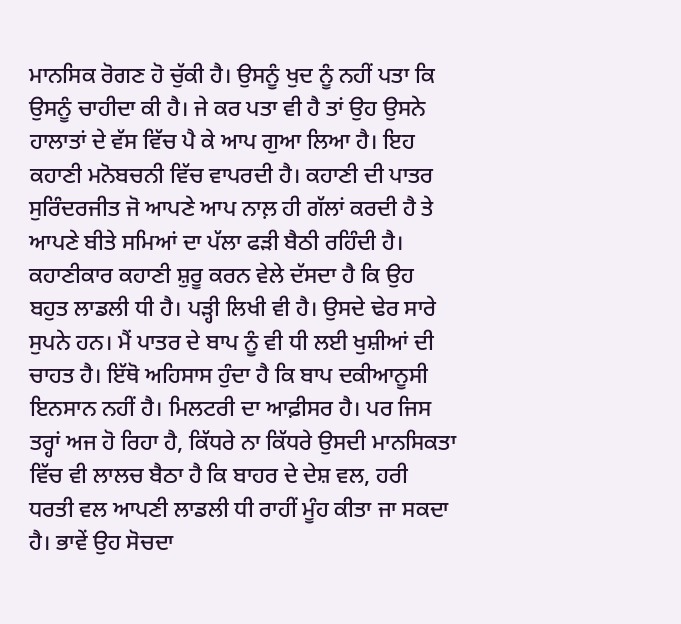ਮਾਨਸਿਕ ਰੋਗਣ ਹੋ ਚੁੱਕੀ ਹੈ। ਉਸਨੂੰ ਖੁਦ ਨੂੰ ਨਹੀਂ ਪਤਾ ਕਿ ਉਸਨੂੰ ਚਾਹੀਦਾ ਕੀ ਹੈ। ਜੇ ਕਰ ਪਤਾ ਵੀ ਹੈ ਤਾਂ ਉਹ ਉਸਨੇ ਹਾਲਾਤਾਂ ਦੇ ਵੱਸ ਵਿੱਚ ਪੈ ਕੇ ਆਪ ਗੁਆ ਲਿਆ ਹੈ। ਇਹ ਕਹਾਣੀ ਮਨੋਬਚਨੀ ਵਿੱਚ ਵਾਪਰਦੀ ਹੈ। ਕਹਾਣੀ ਦੀ ਪਾਤਰ ਸੁਰਿੰਦਰਜੀਤ ਜੋ ਆਪਣੇ ਆਪ ਨਾਲ਼ ਹੀ ਗੱਲਾਂ ਕਰਦੀ ਹੈ ਤੇ ਆਪਣੇ ਬੀਤੇ ਸਮਿਆਂ ਦਾ ਪੱਲਾ ਫੜੀ ਬੈਠੀ ਰਹਿੰਦੀ ਹੈ। ਕਹਾਣੀਕਾਰ ਕਹਾਣੀ ਸ਼ੁਰੂ ਕਰਨ ਵੇਲੇ ਦੱਸਦਾ ਹੈ ਕਿ ਉਹ ਬਹੁਤ ਲਾਡਲੀ ਧੀ ਹੈ। ਪੜ੍ਹੀ ਲਿਖੀ ਵੀ ਹੈ। ਉਸਦੇ ਢੇਰ ਸਾਰੇ ਸੁਪਨੇ ਹਨ। ਮੈਂ ਪਾਤਰ ਦੇ ਬਾਪ ਨੂੰ ਵੀ ਧੀ ਲਈ ਖੁਸ਼ੀਆਂ ਦੀ ਚਾਹਤ ਹੈ। ਇੱਥੋ ਅਹਿਸਾਸ ਹੁੰਦਾ ਹੈ ਕਿ ਬਾਪ ਦਕੀਆਨੂਸੀ ਇਨਸਾਨ ਨਹੀਂ ਹੈ। ਮਿਲਟਰੀ ਦਾ ਆਫ਼ੀਸਰ ਹੈ। ਪਰ ਜਿਸ ਤਰ੍ਹਾਂ ਅਜ ਹੋ ਰਿਹਾ ਹੈ, ਕਿੱਧਰੇ ਨਾ ਕਿੱਧਰੇ ਉਸਦੀ ਮਾਨਸਿਕਤਾ ਵਿੱਚ ਵੀ ਲਾਲਚ ਬੈਠਾ ਹੈ ਕਿ ਬਾਹਰ ਦੇ ਦੇਸ਼ ਵਲ, ਹਰੀ ਧਰਤੀ ਵਲ ਆਪਣੀ ਲਾਡਲੀ ਧੀ ਰਾਹੀਂ ਮੂੰਹ ਕੀਤਾ ਜਾ ਸਕਦਾ ਹੈ। ਭਾਵੇਂ ਉਹ ਸੋਚਦਾ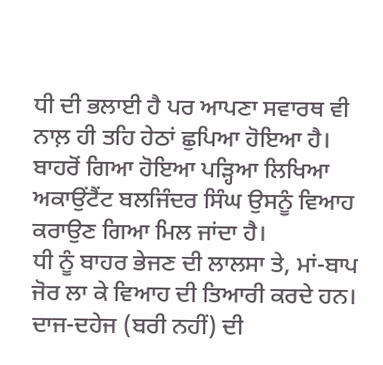ਧੀ ਦੀ ਭਲਾਈ ਹੈ ਪਰ ਆਪਣਾ ਸਵਾਰਥ ਵੀ ਨਾਲ਼ ਹੀ ਤਹਿ ਹੇਠਾਂ ਛੁਪਿਆ ਹੋਇਆ ਹੈ। ਬਾਹਰੋਂ ਗਿਆ ਹੋਇਆ ਪੜ੍ਹਿਆ ਲਿਖਿਆ ਅਕਾਉਂਟੈਂਟ ਬਲਜਿੰਦਰ ਸਿੰਘ ਉਸਨੂੰ ਵਿਆਹ ਕਰਾਉਣ ਗਿਆ ਮਿਲ ਜਾਂਦਾ ਹੈ।
ਧੀ ਨੂੰ ਬਾਹਰ ਭੇਜਣ ਦੀ ਲਾਲਸਾ ਤੇ, ਮਾਂ-ਬਾਪ ਜੋਰ ਲਾ ਕੇ ਵਿਆਹ ਦੀ ਤਿਆਰੀ ਕਰਦੇ ਹਨ। ਦਾਜ-ਦਹੇਜ (ਬਰੀ ਨਹੀਂ) ਦੀ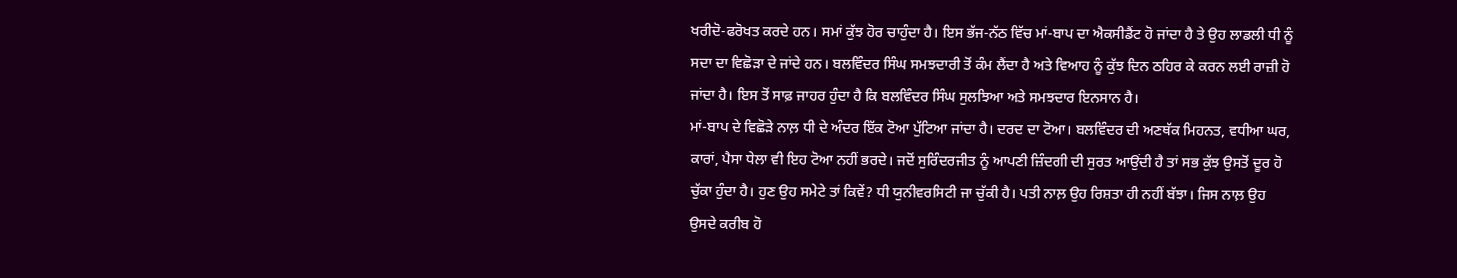ਖਰੀਦੋ-ਫਰੋਖਤ ਕਰਦੇ ਹਨ। ਸਮਾਂ ਕੁੱਝ ਹੋਰ ਚਾਹੁੰਦਾ ਹੈ। ਇਸ ਭੱਜ-ਨੱਠ ਵਿੱਚ ਮਾਂ-ਬਾਪ ਦਾ ਐਕਸੀਡੈਂਟ ਹੋ ਜਾਂਦਾ ਹੈ ਤੇ ਉਹ ਲਾਡਲੀ ਧੀ ਨੂੰ ਸਦਾ ਦਾ ਵਿਛੋੜਾ ਦੇ ਜਾਂਦੇ ਹਨ। ਬਲਵਿੰਦਰ ਸਿੰਘ ਸਮਝਦਾਰੀ ਤੋਂ ਕੰਮ ਲੈਂਦਾ ਹੈ ਅਤੇ ਵਿਆਹ ਨੂੰ ਕੁੱਝ ਦਿਨ ਠਹਿਰ ਕੇ ਕਰਨ ਲਈ ਰਾਜ਼ੀ ਹੋ ਜਾਂਦਾ ਹੈ। ਇਸ ਤੋਂ ਸਾਫ਼ ਜਾਹਰ ਹੁੰਦਾ ਹੈ ਕਿ ਬਲਵਿੰਦਰ ਸਿੰਘ ਸੁਲਝਿਆ ਅਤੇ ਸਮਝਦਾਰ ਇਨਸਾਨ ਹੈ।
ਮਾਂ-ਬਾਪ ਦੇ ਵਿਛੋੜੇ ਨਾਲ਼ ਧੀ ਦੇ ਅੰਦਰ ਇੱਕ ਟੋਆ ਪੁੱਟਿਆ ਜਾਂਦਾ ਹੈ। ਦਰਦ ਦਾ ਟੋਆ। ਬਲਵਿੰਦਰ ਦੀ ਅਣਥੱਕ ਮਿਹਨਤ, ਵਧੀਆ ਘਰ, ਕਾਰਾਂ, ਪੈਸਾ ਧੇਲਾ ਵੀ ਇਹ ਟੋਆ ਨਹੀਂ ਭਰਦੇ। ਜਦੋਂ ਸੁਰਿੰਦਰਜੀਤ ਨੂੰ ਆਪਣੀ ਜ਼ਿੰਦਗੀ ਦੀ ਸੁਰਤ ਆਉਂਦੀ ਹੈ ਤਾਂ ਸਭ ਕੁੱਝ ਉਸਤੋਂ ਦੂਰ ਹੋ ਚੁੱਕਾ ਹੁੰਦਾ ਹੈ। ਹੁਣ ਉਹ ਸਮੇਟੇ ਤਾਂ ਕਿਵੇਂ? ਧੀ ਯੁਨੀਵਰਸਿਟੀ ਜਾ ਚੁੱਕੀ ਹੈ। ਪਤੀ ਨਾਲ਼ ਉਹ ਰਿਸ਼ਤਾ ਹੀ ਨਹੀਂ ਬੱਝਾ। ਜਿਸ ਨਾਲ਼ ਉਹ ਉਸਦੇ ਕਰੀਬ ਹੋ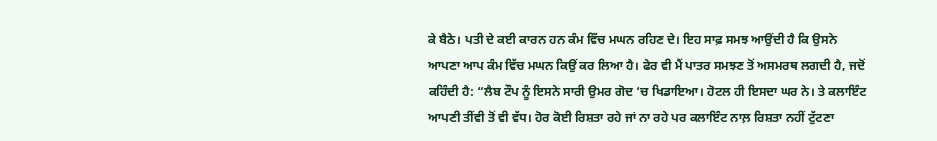ਕੇ ਬੈਠੇ। ਪਤੀ ਦੇ ਕਈ ਕਾਰਨ ਹਨ ਕੰਮ ਵਿੱਚ ਮਘਨ ਰਹਿਣ ਦੇ। ਇਹ ਸਾਫ਼ ਸਮਝ ਆਉਂਦੀ ਹੈ ਕਿ ਉਸਨੇ ਆਪਣਾ ਆਪ ਕੰਮ ਵਿੱਚ ਮਘਨ ਕਿਉਂ ਕਰ ਲਿਆ ਹੈ। ਫੇਰ ਵੀ ਮੈਂ ਪਾਤਰ ਸਮਝਣ ਤੋਂ ਅਸਮਰਥ ਲਗਦੀ ਹੈ, ਜਦੋਂ ਕਹਿੰਦੀ ਹੈ: “ਲੈਬ ਟੌਪ ਨੂੰ ਇਸਨੇ ਸਾਰੀ ਉਮਰ ਗੋਦ ‘ਚ ਖਿਡਾਇਆ। ਹੋਟਲ ਹੀ ਇਸਦਾ ਘਰ ਨੇ। ਤੇ ਕਲਾਇੰਟ ਆਪਣੀ ਤੀਂਵੀ ਤੋਂ ਵੀ ਵੱਧ। ਹੋਰ ਕੋਈ ਰਿਸ਼ਤਾ ਰਹੇ ਜਾਂ ਨਾ ਰਹੇ ਪਰ ਕਲਾਇੰਟ ਨਾਲ਼ ਰਿਸ਼ਤਾ ਨਹੀਂ ਟੁੱਟਣਾ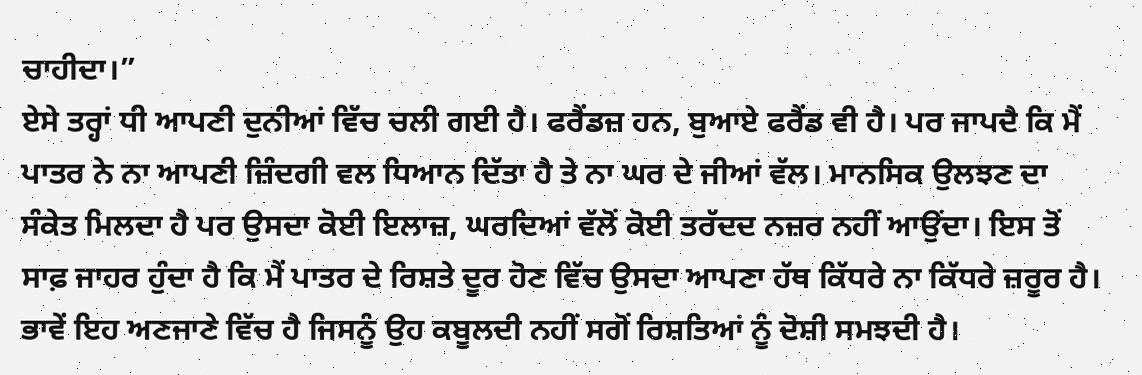ਚਾਹੀਦਾ।”
ਏਸੇ ਤਰ੍ਹਾਂ ਧੀ ਆਪਣੀ ਦੁਨੀਆਂ ਵਿੱਚ ਚਲੀ ਗਈ ਹੈ। ਫਰੈਂਡਜ਼ ਹਨ, ਬੁਆਏ ਫਰੈਂਡ ਵੀ ਹੈ। ਪਰ ਜਾਪਦੈ ਕਿ ਮੈਂ ਪਾਤਰ ਨੇ ਨਾ ਆਪਣੀ ਜ਼ਿੰਦਗੀ ਵਲ ਧਿਆਨ ਦਿੱਤਾ ਹੈ ਤੇ ਨਾ ਘਰ ਦੇ ਜੀਆਂ ਵੱਲ। ਮਾਨਸਿਕ ਉਲਝਣ ਦਾ ਸੰਕੇਤ ਮਿਲਦਾ ਹੈ ਪਰ ਉਸਦਾ ਕੋਈ ਇਲਾਜ਼, ਘਰਦਿਆਂ ਵੱਲੋਂ ਕੋਈ ਤਰੱਦਦ ਨਜ਼ਰ ਨਹੀਂ ਆਉਂਦਾ। ਇਸ ਤੋਂ ਸਾਫ਼ ਜਾਹਰ ਹੁੰਦਾ ਹੈ ਕਿ ਮੈਂ ਪਾਤਰ ਦੇ ਰਿਸ਼ਤੇ ਦੂਰ ਹੋਣ ਵਿੱਚ ਉਸਦਾ ਆਪਣਾ ਹੱਥ ਕਿੱਧਰੇ ਨਾ ਕਿੱਧਰੇ ਜ਼ਰੂਰ ਹੈ। ਭਾਵੇਂ ਇਹ ਅਣਜਾਣੇ ਵਿੱਚ ਹੈ ਜਿਸਨੂੰ ਉਹ ਕਬੂਲਦੀ ਨਹੀਂ ਸਗੋਂ ਰਿਸ਼ਤਿਆਂ ਨੂੰ ਦੋਸ਼ੀ ਸਮਝਦੀ ਹੈ।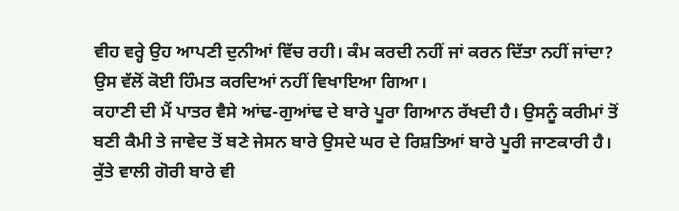ਵੀਹ ਵਰ੍ਹੇ ਉਹ ਆਪਣੀ ਦੁਨੀਆਂ ਵਿੱਚ ਰਹੀ। ਕੰਮ ਕਰਦੀ ਨਹੀਂ ਜਾਂ ਕਰਨ ਦਿੱਤਾ ਨਹੀਂ ਜਾਂਦਾ? ਉਸ ਵੱਲੋਂ ਕੋਈ ਹਿੰਮਤ ਕਰਦਿਆਂ ਨਹੀਂ ਵਿਖਾਇਆ ਗਿਆ।
ਕਹਾਣੀ ਦੀ ਮੈਂ ਪਾਤਰ ਵੈਸੇ ਆਂਢ-ਗੁਆਂਢ ਦੇ ਬਾਰੇ ਪੂਰਾ ਗਿਆਨ ਰੱਖਦੀ ਹੈ। ਉਸਨੂੰ ਕਰੀਮਾਂ ਤੋਂ ਬਣੀ ਕੈਮੀ ਤੇ ਜਾਵੇਦ ਤੋਂ ਬਣੇ ਜੇਸਨ ਬਾਰੇ ਉਸਦੇ ਘਰ ਦੇ ਰਿਸ਼ਤਿਆਂ ਬਾਰੇ ਪੂਰੀ ਜਾਣਕਾਰੀ ਹੈ। ਕੁੱਤੇ ਵਾਲੀ ਗੋਰੀ ਬਾਰੇ ਵੀ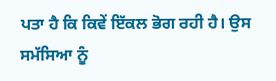ਪਤਾ ਹੈ ਕਿ ਕਿਵੇਂ ਇੱਕਲ ਭੋਗ ਰਹੀ ਹੈ। ਉਸ ਸਮੱਸਿਆ ਨੂੰ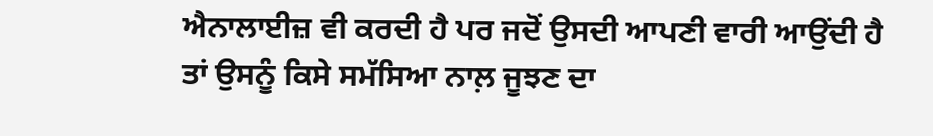ਐਨਾਲਾਈਜ਼ ਵੀ ਕਰਦੀ ਹੈ ਪਰ ਜਦੋਂ ਉਸਦੀ ਆਪਣੀ ਵਾਰੀ ਆਉਂਦੀ ਹੈ ਤਾਂ ਉਸਨੂੰ ਕਿਸੇ ਸਮੱਸਿਆ ਨਾਲ਼ ਜੂਝਣ ਦਾ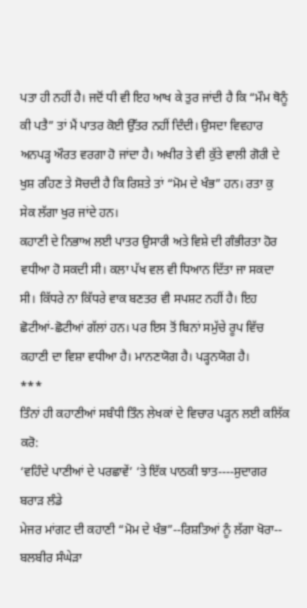ਪਤਾ ਹੀ ਨਹੀਂ ਹੈ। ਜਦੋਂ ਧੀ ਵੀ ਇਹ ਆਖ ਕੇ ਤੁਰ ਜਾਂਦੀ ਹੈ ਕਿ “ਮੌਮ ਥੋਨੂੰ ਕੀ ਪਤੈ” ਤਾਂ ਮੈਂ ਪਾਤਰ ਕੋਈ ਉੱਤਰ ਨਹੀਂ ਦਿੰਦੀ। ਉਸਦਾ ਵਿਵਹਾਰ ਅਨਪੜ੍ਹ ਔਰਤ ਵਰਗਾ ਹੋ ਜਾਂਦਾ ਹੈ। ਅਖੀਰ ਤੇ ਵੀ ਕੁੱਤੇ ਵਾਲੀ ਗੋਰੀ ਦੇ ਖੁਸ਼ ਰਹਿਣ ਤੇ ਸੋਚਦੀ ਹੈ ਕਿ ਰਿਸ਼ਤੇ ਤਾਂ “ਮੋਮ ਦੇ ਖੰਭ” ਹਨ। ਰਤਾ ਕੁ ਸੇਕ ਲੱਗਾ ਖੁਰ ਜਾਂਦੇ ਹਨ।
ਕਹਾਣੀ ਦੇ ਨਿਭਾਅ ਲਈ ਪਾਤਰ ਉਸਾਰੀ ਅਤੇ ਵਿਸ਼ੇ ਦੀ ਗੰਭੀਰਤਾ ਹੋਰ ਵਧੀਆ ਹੋ ਸਕਦੀ ਸੀ। ਕਲਾ ਪੱਖ ਵਲ ਵੀ ਧਿਆਨ ਦਿੱਤਾ ਜਾ ਸਕਦਾ ਸੀ। ਕਿੱਧਰੇ ਨਾ ਕਿੱਧਰੇ ਵਾਕ ਬਣਤਰ ਵੀ ਸਪਸ਼ਟ ਨਹੀਂ ਹੈ। ਇਹ ਛੋਟੀਆਂ-ਛੋਟੀਆਂ ਗੱਲਾਂ ਹਨ। ਪਰ ਇਸ ਤੋਂ ਬਿਨਾਂ ਸਮੁੱਚੇ ਰੂਪ ਵਿੱਚ ਕਹਾਣੀ ਦਾ ਵਿਸ਼ਾ ਵਧੀਆ ਹੈ। ਮਾਨਣਯੋਗ ਹੈ। ਪੜ੍ਹਨਯੋਗ ਹੈ।
***
ਤਿੰਨਾਂ ਹੀ ਕਹਾਣੀਆਂ ਸਬੰਧੀ ਤਿੰਨ ਲੇਖਕਾਂ ਦੇ ਵਿਚਾਰ ਪੜ੍ਹਨ ਲਈ ਕਲਿੱਕ ਕਰੋ:
‘ਵਹਿੰਦੇ ਪਾਣੀਆਂ ਦੇ ਪਰਛਾਵੇਂ’ ‘ਤੇ ਇੱਕ ਪਾਠਕੀ ਝਾਤ----ਸੁਦਾਗਰ ਬਰਾੜ ਲੰਡੇ
ਮੇਜਰ ਮਾਂਗਟ ਦੀ ਕਹਾਣੀ “ਮੋਮ ਦੇ ਖੰਭ”--ਰਿਸ਼ਤਿਆਂ ਨੂੰ ਲੱਗਾ ਖੋਰਾ-- ਬਲਬੀਰ ਸੰਘੇੜਾ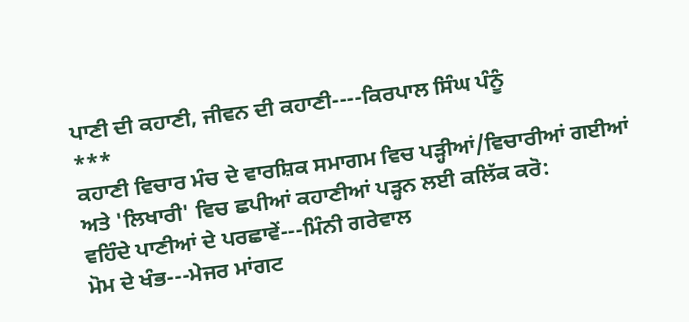ਪਾਣੀ ਦੀ ਕਹਾਣੀ, ਜੀਵਨ ਦੀ ਕਹਾਣੀ----ਕਿਰਪਾਲ ਸਿੰਘ ਪੰਨੂੰ
***
ਕਹਾਣੀ ਵਿਚਾਰ ਮੰਚ ਦੇ ਵਾਰਸ਼ਿਕ ਸਮਾਗਮ ਵਿਚ ਪੜ੍ਹੀਆਂ/ਵਿਚਾਰੀਆਂ ਗਈਆਂ ਅਤੇ 'ਲਿਖਾਰੀ' ਵਿਚ ਛਪੀਆਂ ਕਹਾਣੀਆਂ ਪੜ੍ਹਨ ਲਈ ਕਲਿੱਕ ਕਰੋ:
ਵਹਿੰਦੇ ਪਾਣੀਆਂ ਦੇ ਪਰਛਾਵੇਂ---ਮਿੰਨੀ ਗਰੇਵਾਲ
ਮੋਮ ਦੇ ਖੰਭ---ਮੇਜਰ ਮਾਂਗਟ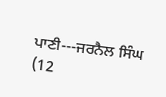ਪਾਣੀ---ਜਰਨੈਲ ਸਿੰਘ
(12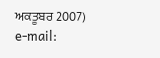ਅਕਤੂਬਰ 2007)
e-mail: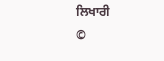ਲਿਖਾਰੀ
©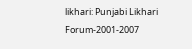likhari: Punjabi Likhari Forum-2001-2007